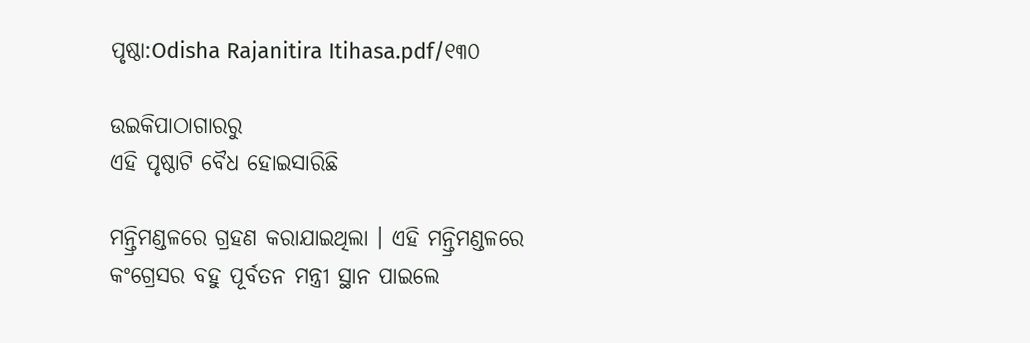ପୃଷ୍ଠା:Odisha Rajanitira Itihasa.pdf/୧୩୦

ଉଇକିପାଠାଗାର‌ରୁ
ଏହି ପୃଷ୍ଠାଟି ବୈଧ ହୋଇସାରିଛି

ମନ୍ତ୍ରିମଣ୍ଡଳରେ ଗ୍ରହଣ କରାଯାଇଥିଲା । ଏହି ମନ୍ତ୍ରିମଣ୍ଡଳରେ କଂଗ୍ରେସର ବହୁ ପୂର୍ବତନ ମନ୍ତ୍ରୀ ସ୍ଥାନ ପାଇଲେ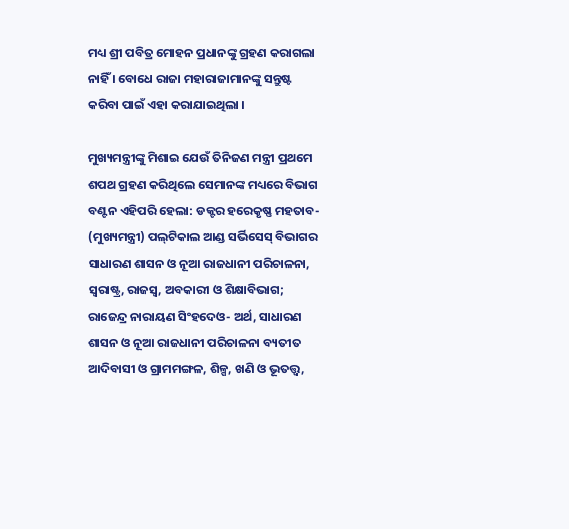ମଧ୍ୟ ଶ୍ରୀ ପବିତ୍ର ମୋହନ ପ୍ରଧାନଙ୍କୁ ଗ୍ରହଣ କରାଗଲା ନାହିଁ । ବୋଧେ ରାଜା ମହାରାଜାମାନଙ୍କୁ ସନ୍ତୁଷ୍ଟ କରିବା ପାଇଁ ଏହା କରାଯାଇଥିଲା ।

ମୁଖ୍ୟମନ୍ତ୍ରୀଙ୍କୁ ମିଶାଇ ଯେଉଁ ତିନିଜଣ ମନ୍ତ୍ରୀ ପ୍ରଥମେ ଶପଥ ଗ୍ରହଣ କରିଥିଲେ ସେମାନଙ୍କ ମଧ୍ୟରେ ବିଭାଗ ବଣ୍ଟନ ଏହିପରି ହେଲା: ଡକ୍ଟର ହରେକୃଷ୍ଣ ମହତାବ- (ମୁଖ୍ୟମନ୍ତ୍ରୀ) ପଲ୍‍ଟିକାଲ ଆଣ୍ଡ ସର୍ଭିସେସ୍‍ ବିଭାଗର ସାଧାରଣ ଶାସନ ଓ ନୂଆ ରାଜଧାନୀ ପରିଚାଳନା, ସ୍ୱରାଷ୍ଟ୍ର, ରାଜସ୍ୱ, ଅବକାରୀ ଓ ଶିକ୍ଷାବିଭାଗ; ରାଜେନ୍ଦ୍ର ନାରାୟଣ ସିଂହଦେଓ- ଅର୍ଥ, ସାଧାରଣ ଶାସନ ଓ ନୂଆ ରାଜଧାନୀ ପରିଚାଳନା ବ୍ୟତୀତ ଆଦିବାସୀ ଓ ଗ୍ରାମମଙ୍ଗଳ, ଶିଳ୍ପ, ଖଣି ଓ ଭୂତତ୍ତ୍ୱ,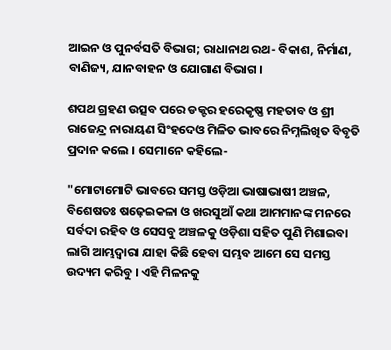ଆଇନ ଓ ପୁନର୍ବସତି ବିଭାଗ; ରାଧାନାଥ ରଥ- ବିକାଶ, ନିର୍ମାଣ, ବାଣିଜ୍ୟ, ଯାନବାହନ ଓ ଯୋଗାଣ ବିଭାଗ ।

ଶପଥ ଗ୍ରହଣ ଉତ୍ସବ ପରେ ଡକ୍ଟର ହରେକୃଷ୍ଣ ମହତାବ ଓ ଶ୍ରୀ ରାଜେନ୍ଦ୍ର ନାରାୟଣ ସିଂହଦେଓ ମିଳିତ ଭାବରେ ନିମ୍ନଲିଖିତ ବିବୃତି ପ୍ରଦାନ କଲେ । ସେମାନେ କହିଲେ-

"ମୋଟାମୋଟି ଭାବରେ ସମସ୍ତ ଓଡ଼ିଆ ଭାଷାଭାଷୀ ଅଞ୍ଚଳ, ବିଶେଷତଃ ଷଢ଼େଇକଳା ଓ ଖରସୁଆଁ କଥା ଆମମାନଙ୍କ ମନରେ ସର୍ବଦା ରହିବ ଓ ସେସବୁ ଅଞ୍ଚଳକୁ ଓଡ଼ିଶା ସହିତ ପୁଣି ମିଶାଇବା ଲାଗି ଆମ୍ଭଦ୍ୱାରା ଯାହା କିଛି ହେବା ସମ୍ଭବ ଆମେ ସେ ସମସ୍ତ ଉଦ୍ୟମ କରିବୁ । ଏହି ମିଳନକୁ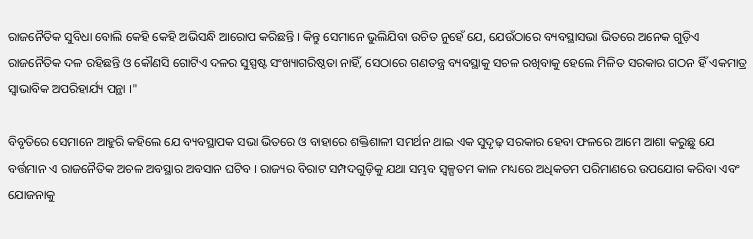ରାଜନୈତିକ ସୁବିଧା ବୋଲି କେହି କେହି ଅଭିସନ୍ଧି ଆରୋପ କରିଛନ୍ତି । କିନ୍ତୁ ସେମାନେ ଭୁଲିଯିବା ଉଚିତ ନୁହେଁ ଯେ, ଯେଉଁଠାରେ ବ୍ୟବସ୍ଥାସଭା ଭିତରେ ଅନେକ ଗୁଡ଼ିଏ ରାଜନୈତିକ ଦଳ ରହିଛନ୍ତି ଓ କୌଣସି ଗୋଟିଏ ଦଳର ସୁସ୍ପଷ୍ଟ ସଂଖ୍ୟାଗରିଷ୍ଠତା ନାହିଁ, ସେଠାରେ ଗଣତନ୍ତ୍ର ବ୍ୟବସ୍ଥାକୁ ସଚଳ ରଖିବାକୁ ହେଲେ ମିଳିତ ସରକାର ଗଠନ ହିଁ ଏକମାତ୍ର ସ୍ୱାଭାବିକ ଅପରିହାର୍ଯ୍ୟ ପନ୍ଥା ।"

ବିବୃତିରେ ସେମାନେ ଆହୁରି କହିଲେ ଯେ ବ୍ୟବସ୍ଥାପକ ସଭା ଭିତରେ ଓ ବାହାରେ ଶକ୍ତିଶାଳୀ ସମର୍ଥନ ଥାଇ ଏକ ସୁଦୃଢ଼ ସରକାର ହେବା ଫଳରେ ଆମେ ଆଶା କରୁଛୁ ଯେ ବର୍ତ୍ତମାନ ଏ ରାଜନୈତିକ ଅଚଳ ଅବସ୍ଥାର ଅବସାନ ଘଟିବ । ରାଜ୍ୟର ବିରାଟ ସମ୍ପଦଗୁଡ଼ିକୁ ଯଥା ସମ୍ଭବ ସ୍ୱଳ୍ପତମ କାଳ ମଧ୍ୟରେ ଅଧିକତମ ପରିମାଣରେ ଉପଯୋଗ କରିବା ଏବଂ ଯୋଜନାକୁ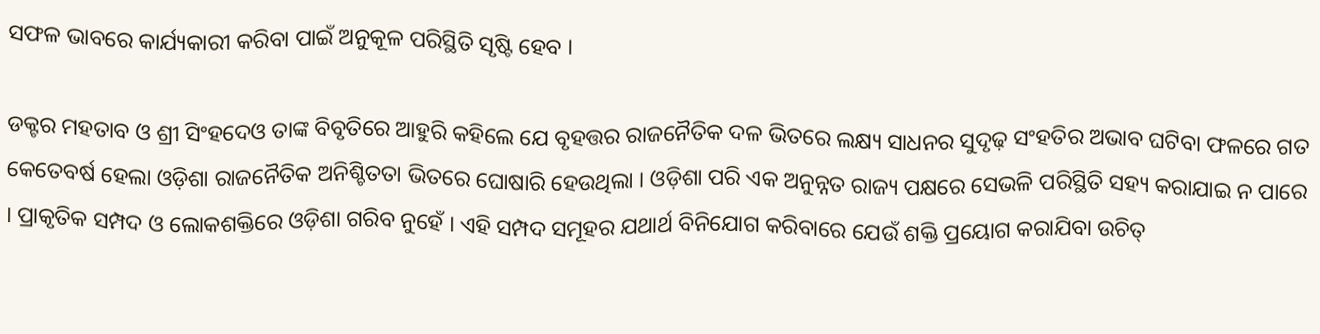ସଫଳ ଭାବରେ କାର୍ଯ୍ୟକାରୀ କରିବା ପାଇଁ ଅନୁକୂଳ ପରିସ୍ଥିତି ସୃଷ୍ଟି ହେବ ।

ଡକ୍ଟର ମହତାବ ଓ ଶ୍ରୀ ସିଂହଦେଓ ତାଙ୍କ ବିବୃତିରେ ଆହୁରି କହିଲେ ଯେ ବୃହତ୍ତର ରାଜନୈତିକ ଦଳ ଭିତରେ ଲକ୍ଷ୍ୟ ସାଧନର ସୁଦୃଢ଼ ସଂହତିର ଅଭାବ ଘଟିବା ଫଳରେ ଗତ କେତେବର୍ଷ ହେଲା ଓଡ଼ିଶା ରାଜନୈତିକ ଅନିଶ୍ଚିତତା ଭିତରେ ଘୋଷାରି ହେଉଥିଲା । ଓଡ଼ିଶା ପରି ଏକ ଅନୁନ୍ନତ ରାଜ୍ୟ ପକ୍ଷରେ ସେଭଳି ପରିସ୍ଥିତି ସହ୍ୟ କରାଯାଇ ନ ପାରେ । ପ୍ରାକୃତିକ ସମ୍ପଦ ଓ ଲୋକଶକ୍ତିରେ ଓଡ଼ିଶା ଗରିବ ନୁହେଁ । ଏହି ସମ୍ପଦ ସମୂହର ଯଥାର୍ଥ ବିନିଯୋଗ କରିବାରେ ଯେଉଁ ଶକ୍ତି ପ୍ରୟୋଗ କରାଯିବା ଉଚିତ୍‍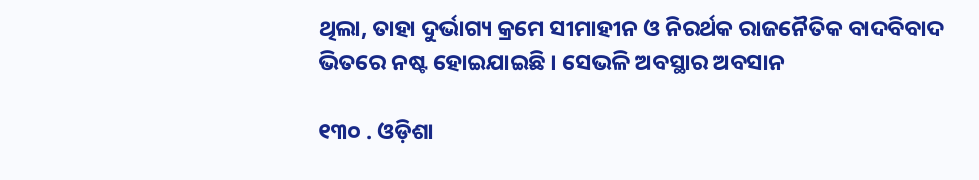ଥିଲା, ତାହା ଦୁର୍ଭାଗ୍ୟ କ୍ରମେ ସୀମାହୀନ ଓ ନିରର୍ଥକ ରାଜନୈତିକ ବାଦବିବାଦ ଭିତରେ ନଷ୍ଟ ହୋଇଯାଇଛି । ସେଭଳି ଅବସ୍ଥାର ଅବସାନ

୧୩୦ . ଓଡ଼ିଶା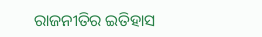ରାଜନୀତିର ଇତିହାସ